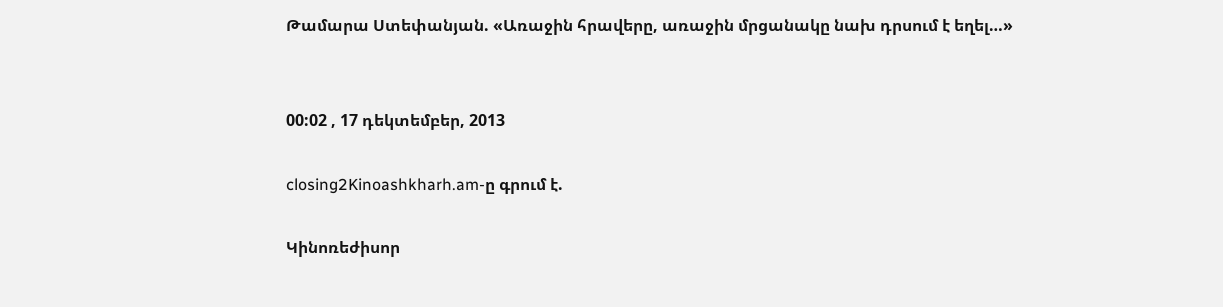Թամարա Ստեփանյան. «Առաջին հրավերը, առաջին մրցանակը նախ դրսում է եղել…»


00:02 , 17 դեկտեմբեր, 2013

closing2Kinoashkharh.am-ը գրում է.

Կինոռեժիսոր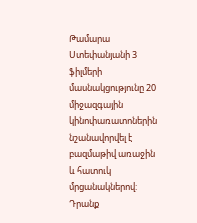Թամարա Ստեփանյանի 3 ֆիլմերի մասնակցությունը 20 միջազգային  կինոփառատոներին նշանավորվել է բազմաթիվ առաջին և հատուկ մրցանակներով: Դրանք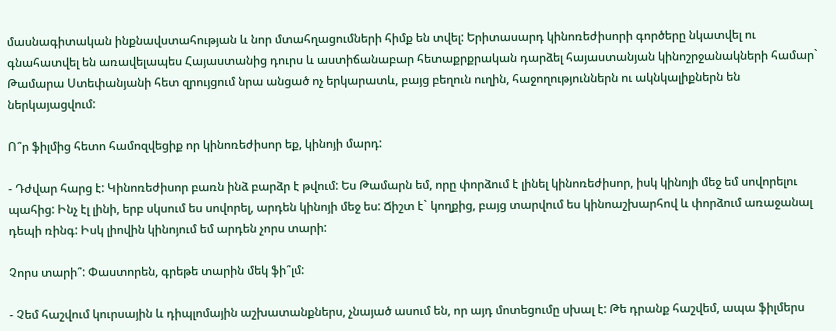մասնագիտական ինքնավստահության և նոր մտահղացումների հիմք են տվել: Երիտասարդ կինոռեժիսորի գործերը նկատվել ու գնահատվել են առավելապես Հայաստանից դուրս և աստիճանաբար հետաքրքրական դարձել հայաստանյան կինոշրջանակների համար` Թամարա Ստեփանյանի հետ զրույցում նրա անցած ոչ երկարատև, բայց բեղուն ուղին, հաջողություններն ու ակնկալիքներն են ներկայացվում:

Ո՞ր ֆիլմից հետո համոզվեցիք որ կինոռեժիսոր եք, կինոյի մարդ:

- Դժվար հարց է: Կինոռեժիսոր բառն ինձ բարձր է թվում: Ես Թամարն եմ, որը փորձում է լինել կինոռեժիսոր, իսկ կինոյի մեջ եմ սովորելու պահից: Ինչ էլ լինի, երբ սկսում ես սովորել, արդեն կինոյի մեջ ես: Ճիշտ է` կողքից, բայց տարվում ես կինոաշխարհով և փորձում առաջանալ դեպի ռինգ: Իսկ լիովին կինոյում եմ արդեն չորս տարի:

Չորս տարի՞: Փաստորեն, գրեթե տարին մեկ ֆի՞լմ:

- Չեմ հաշվում կուրսային և դիպլոմային աշխատանքներս, չնայած ասում են, որ այդ մոտեցումը սխալ է: Թե դրանք հաշվեմ, ապա ֆիլմերս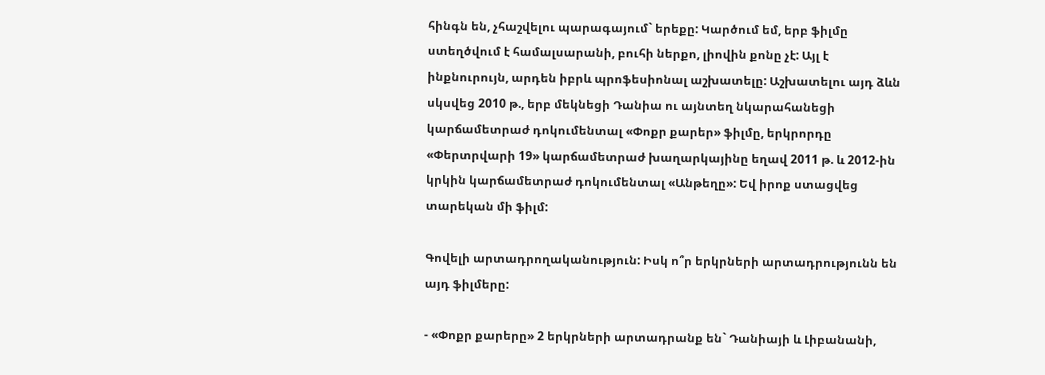հինգն են, չհաշվելու պարագայում` երեքը: Կարծում եմ, երբ ֆիլմը ստեղծվում է համալսարանի, բուհի ներքո, լիովին քոնը չէ: Այլ է ինքնուրույն, արդեն իբրև պրոֆեսիոնալ աշխատելը: Աշխատելու այդ ձևն սկսվեց 2010 թ., երբ մեկնեցի Դանիա ու այնտեղ նկարահանեցի կարճամետրաժ դոկումենտալ «Փոքր քարեր» ֆիլմը, երկրորդը «Փերտրվարի 19» կարճամետրաժ խաղարկայինը եղավ 2011 թ. և 2012-ին կրկին կարճամետրաժ դոկումենտալ «Անթեղը»: Եվ իրոք ստացվեց տարեկան մի ֆիլմ:

Գովելի արտադրողականություն: Իսկ ո՞ր երկրների արտադրությունն են այդ ֆիլմերը:

- «Փոքր քարերը» 2 երկրների արտադրանք են` Դանիայի և Լիբանանի,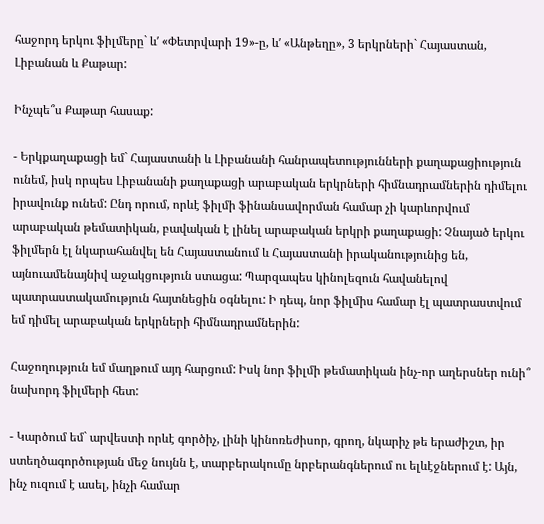հաջորդ երկու ֆիլմերը` ևʹ «Փետրվարի 19»-ը, ևʹ «Անթեղը», 3 երկրների` Հայաստան, Լիբանան և Քաթար:

Ինչպե՞ս Քաթար հասաք:

- Երկքաղաքացի եմ` Հայաստանի և Լիբանանի հանրապետությունների քաղաքացիություն ունեմ, իսկ որպես Լիբանանի քաղաքացի արաբական երկրների հիմնադրամներին դիմելու իրավունք ունեմ: Ընդ որում, որևէ ֆիլմի ֆինանսավորման համար չի կարևորվում արաբական թեմատիկան, բավական է լինել արաբական երկրի քաղաքացի: Չնայած երկու ֆիլմերն էլ նկարահանվել են Հայաստանում և Հայաստանի իրականությունից են, այնուամենայնիվ աջակցություն ստացա: Պարզապես կինոլեզուն հավանելով պատրաստակամություն հայտնեցին օգնելու: Ի դեպ, նոր ֆիլմիս համար էլ պատրաստվում եմ դիմել արաբական երկրների հիմնադրամներին:

Հաջողություն եմ մաղթում այդ հարցում: Իսկ նոր ֆիլմի թեմատիկան ինչ-որ աղերսներ ունի՞ նախորդ ֆիլմերի հետ:

- Կարծում եմ` արվեստի որևէ գործիչ, լինի կինոռեժիսոր, գրող, նկարիչ թե երաժիշտ, իր ստեղծագործության մեջ նույնն է, տարբերակումը նրբերանգներում ու ելևէջներում է: Այն, ինչ ուզում է ասել, ինչի համար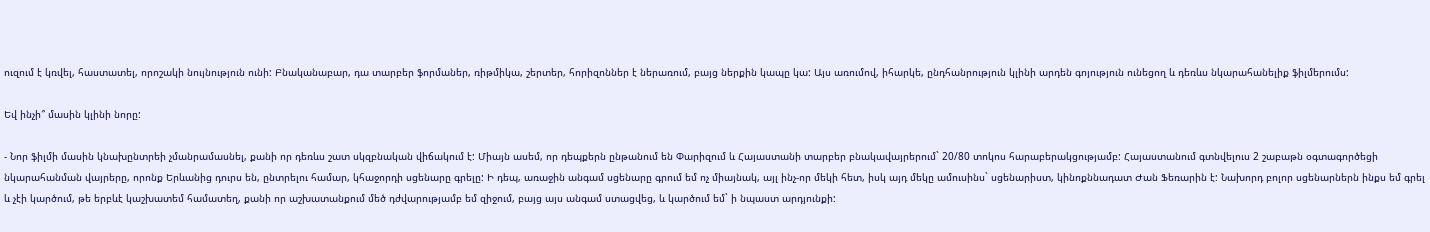ուզում է կռվել, հաստատել, որոշակի նույնություն ունի: Բնականաբար, դա տարբեր ֆորմաներ, ռիթմիկա, շերտեր, հորիզոններ է ներառում, բայց ներքին կապը կա: Այս առումով, իհարկե, ընդհանրություն կլինի արդեն գոյություն ունեցող և դեռևս նկարահանելիք ֆիլմերումս:

Եվ ինչի՞ մասին կլինի նորը:

- Նոր ֆիլմի մասին կնախընտրեի չմանրամասնել, քանի որ դեռևս շատ սկզբնական վիճակում է: Միայն ասեմ, որ դեպքերն ընթանում են Փարիզում և Հայաստանի տարբեր բնակավայրերում` 20/80 տոկոս հարաբերակցությամբ: Հայաստանում գտնվելուս 2 շաբաթն օգտագործեցի նկարահանման վայրերը, որոնք Երևանից դուրս են, ընտրելու համար, կհաջորդի սցենարը գրելը: Ի դեպ, առաջին անգամ սցենարը գրում եմ ոչ միայնակ, այլ ինչ-որ մեկի հետ, իսկ այդ մեկը ամուսինս` սցենարիստ, կինոքննադատ Ժան Ֆեռարին է: Նախորդ բոլոր սցենարներն ինքս եմ գրել և չէի կարծում, թե երբևէ կաշխատեմ համատեղ, քանի որ աշխատանքում մեծ դժվարությամբ եմ զիջում, բայց այս անգամ ստացվեց, և կարծում եմ` ի նպաստ արդյունքի: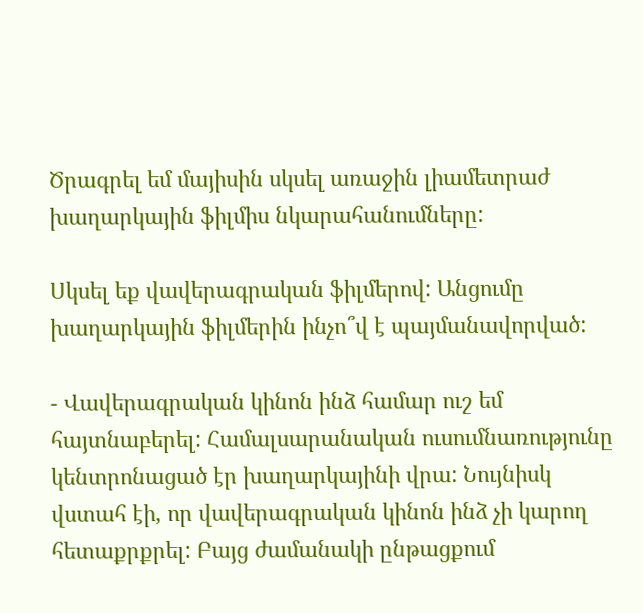Ծրագրել եմ մայիսին սկսել առաջին լիամետրաժ խաղարկային ֆիլմիս նկարահանումները:

Սկսել եք վավերագրական ֆիլմերով: Անցումը խաղարկային ֆիլմերին ինչո՞վ է պայմանավորված:

- Վավերագրական կինոն ինձ համար ուշ եմ հայտնաբերել: Համալսարանական ուսումնառությունը կենտրոնացած էր խաղարկայինի վրա: Նույնիսկ վստահ էի, որ վավերագրական կինոն ինձ չի կարող հետաքրքրել: Բայց ժամանակի ընթացքում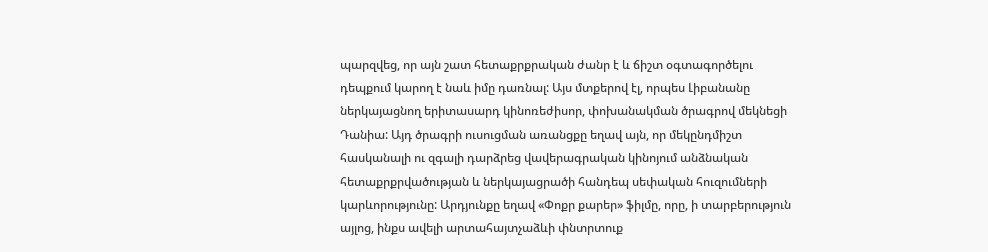պարզվեց, որ այն շատ հետաքրքրական ժանր է և ճիշտ օգտագործելու դեպքում կարող է նաև իմը դառնալ: Այս մտքերով էլ, որպես Լիբանանը ներկայացնող երիտասարդ կինոռեժիսոր, փոխանակման ծրագրով մեկնեցի Դանիա: Այդ ծրագրի ուսուցման առանցքը եղավ այն, որ մեկընդմիշտ հասկանալի ու զգալի դարձրեց վավերագրական կինոյում անձնական հետաքրքրվածության և ներկայացրածի հանդեպ սեփական հուզումների կարևորությունը: Արդյունքը եղավ «Փոքր քարեր» ֆիլմը, որը, ի տարբերություն այլոց, ինքս ավելի արտահայտչաձևի փնտրտուք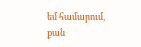եմ համարում, քան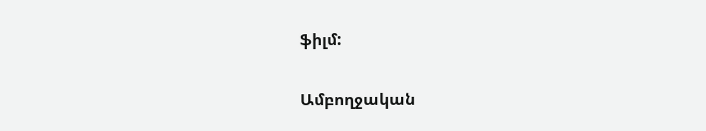ֆիլմ:

Ամբողջական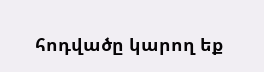հոդվածը կարող եք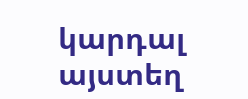կարդալ այստեղ